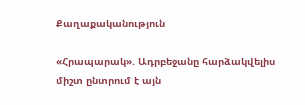Քաղաքականություն

«Հրապարակ». Ադրբեջանը հարձակվելիս միշտ ընտրում է այն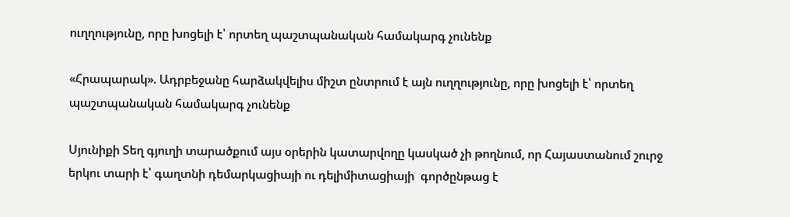ուղղությունը, որը խոցելի է՝ որտեղ պաշտպանական համակարգ չունենք

«Հրապարակ». Ադրբեջանը հարձակվելիս միշտ ընտրում է այն ուղղությունը, որը խոցելի է՝ որտեղ պաշտպանական համակարգ չունենք

Սյունիքի Տեղ գյուղի տարածքում այս օրերին կատարվողը կասկած չի թողնում, որ Հայաստանում շուրջ երկու տարի է՝ գաղտնի դեմարկացիայի ու դելիմիտացիայի  գործընթաց է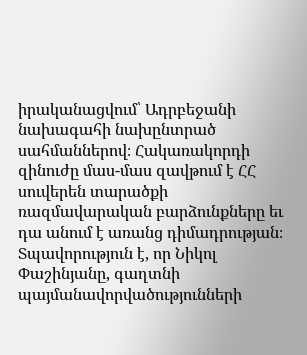իրականացվում՝ Ադրբեջանի նախագահի նախընտրած սահմաններով։ Հակառակորդի զինուժը մաս-մաս զավթում է ՀՀ սուվերեն տարածքի ռազմավարական բարձունքները եւ դա անում է առանց դիմադրության։ Տպավորություն է, որ Նիկոլ Փաշինյանը, գաղտնի պայմանավորվածությունների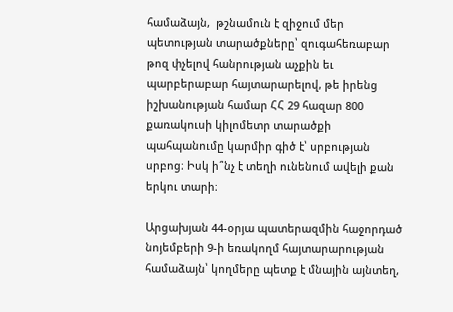համաձայն,  թշնամուն է զիջում մեր պետության տարածքները՝ զուգահեռաբար թոզ փչելով հանրության աչքին եւ պարբերաբար հայտարարելով, թե իրենց իշխանության համար ՀՀ 29 հազար 800 քառակուսի կիլոմետր տարածքի պահպանումը կարմիր գիծ է՝ սրբության սրբոց։ Իսկ ի՞նչ է տեղի ունենում ավելի քան երկու տարի։

Արցախյան 44-օրյա պատերազմին հաջորդած նոյեմբերի 9-ի եռակողմ հայտարարության համաձայն՝ կողմերը պետք է մնային այնտեղ,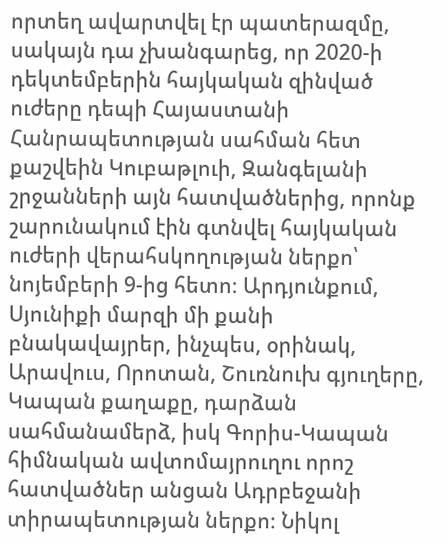որտեղ ավարտվել էր պատերազմը, սակայն դա չխանգարեց, որ 2020-ի դեկտեմբերին հայկական զինված ուժերը դեպի Հայաստանի Հանրապետության սահման հետ քաշվեին Կուբաթլուի, Զանգելանի շրջանների այն հատվածներից, որոնք շարունակում էին գտնվել հայկական ուժերի վերահսկողության ներքո՝ նոյեմբերի 9-ից հետո։ Արդյունքում, Սյունիքի մարզի մի քանի բնակավայրեր, ինչպես, օրինակ, Արավուս, Որոտան, Շուռնուխ գյուղերը, Կապան քաղաքը, դարձան սահմանամերձ, իսկ Գորիս-Կապան հիմնական ավտոմայրուղու որոշ հատվածներ անցան Ադրբեջանի տիրապետության ներքո։ Նիկոլ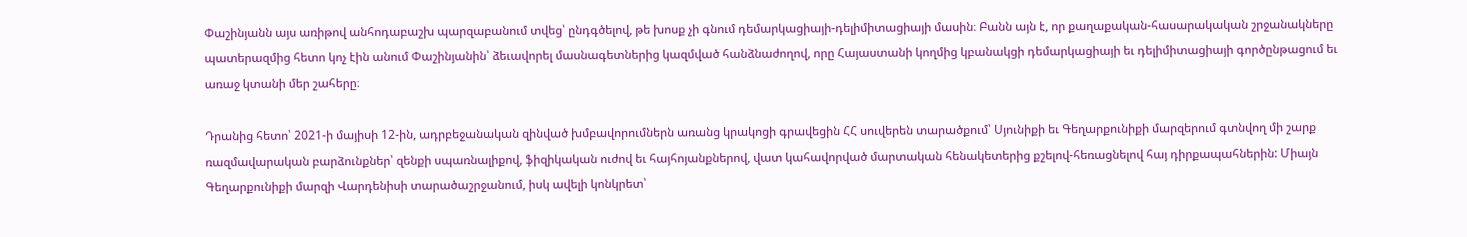Փաշինյանն այս առիթով անհոդաբաշխ պարզաբանում տվեց՝ ընդգծելով, թե խոսք չի գնում դեմարկացիայի-դելիմիտացիայի մասին։ Բանն այն է, որ քաղաքական-հասարակական շրջանակները պատերազմից հետո կոչ էին անում Փաշինյանին՝ ձեւավորել մասնագետներից կազմված հանձնաժողով, որը Հայաստանի կողմից կբանակցի դեմարկացիայի եւ դելիմիտացիայի գործընթացում եւ առաջ կտանի մեր շահերը։

Դրանից հետո՝ 2021-ի մայիսի 12-ին, ադրբեջանական զինված խմբավորումներն առանց կրակոցի գրավեցին ՀՀ սուվերեն տարածքում՝ Սյունիքի եւ Գեղարքունիքի մարզերում գտնվող մի շարք ռազմավարական բարձունքներ՝ զենքի սպառնալիքով, ֆիզիկական ուժով եւ հայհոյանքներով, վատ կահավորված մարտական հենակետերից քշելով-հեռացնելով հայ դիրքապահներին: Միայն Գեղարքունիքի մարզի Վարդենիսի տարածաշրջանում, իսկ ավելի կոնկրետ՝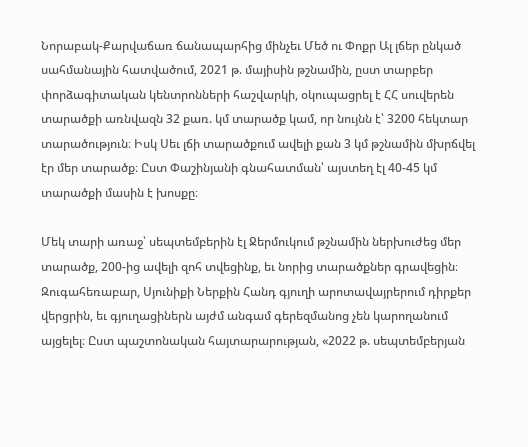Նորաբակ-Քարվաճառ ճանապարհից մինչեւ Մեծ ու Փոքր Ալ լճեր ընկած սահմանային հատվածում, 2021 թ. մայիսին թշնամին, ըստ տարբեր փորձագիտական կենտրոնների հաշվարկի, օկուպացրել է ՀՀ սուվերեն տարածքի առնվազն 32 քառ. կմ տարածք կամ, որ նույնն է՝ 3200 հեկտար տարածություն։ Իսկ Սեւ լճի տարածքում ավելի քան 3 կմ թշնամին մխրճվել էր մեր տարածք։ Ըստ Փաշինյանի գնահատման՝ այստեղ էլ 40-45 կմ տարածքի մասին է խոսքը։

Մեկ տարի առաջ՝ սեպտեմբերին էլ Ջերմուկում թշնամին ներխուժեց մեր տարածք, 200-ից ավելի զոհ տվեցինք, եւ նորից տարածքներ գրավեցին։ Զուգահեռաբար, Սյունիքի Ներքին Հանդ գյուղի արոտավայրերում դիրքեր վերցրին, եւ գյուղացիներն այժմ անգամ գերեզմանոց չեն կարողանում այցելել։ Ըստ պաշտոնական հայտարարության, «2022 թ. սեպտեմբերյան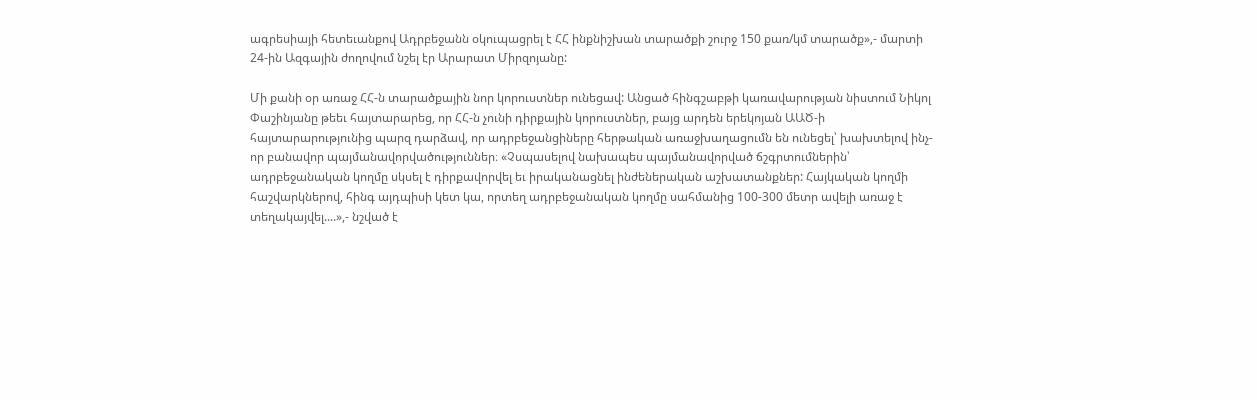ագրեսիայի հետեւանքով Ադրբեջանն օկուպացրել է ՀՀ ինքնիշխան տարածքի շուրջ 150 քառ/կմ տարածք»,- մարտի 24-ին Ազգային ժողովում նշել էր Արարատ Միրզոյանը:

Մի քանի օր առաջ ՀՀ-ն տարածքային նոր կորուստներ ունեցավ: Անցած հինգշաբթի կառավարության նիստում Նիկոլ Փաշինյանը թեեւ հայտարարեց, որ ՀՀ-ն չունի դիրքային կորուստներ, բայց արդեն երեկոյան ԱԱԾ-ի հայտարարությունից պարզ դարձավ, որ ադրբեջանցիները հերթական առաջխաղացումն են ունեցել՝ խախտելով ինչ-որ բանավոր պայմանավորվածություններ։ «Չսպասելով նախապես պայմանավորված ճշգրտումներին՝ ադրբեջանական կողմը սկսել է դիրքավորվել եւ իրականացնել ինժեներական աշխատանքներ: Հայկական կողմի հաշվարկներով, հինգ այդպիսի կետ կա, որտեղ ադրբեջանական կողմը սահմանից 100-300 մետր ավելի առաջ է տեղակայվել....»,- նշված է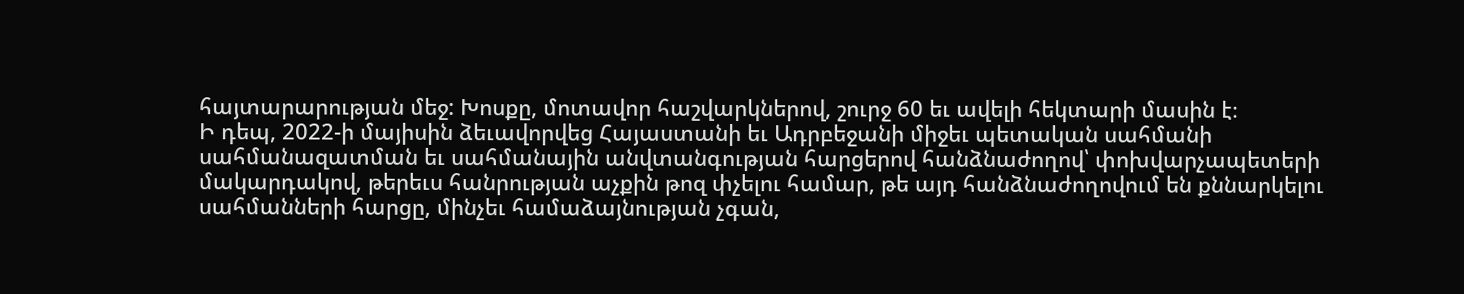հայտարարության մեջ: Խոսքը, մոտավոր հաշվարկներով, շուրջ 60 եւ ավելի հեկտարի մասին է։
Ի դեպ, 2022-ի մայիսին ձեւավորվեց Հայաստանի եւ Ադրբեջանի միջեւ պետական սահմանի սահմանազատման եւ սահմանային անվտանգության հարցերով հանձնաժողով՝ փոխվարչապետերի մակարդակով, թերեւս հանրության աչքին թոզ փչելու համար, թե այդ հանձնաժողովում են քննարկելու սահմանների հարցը, մինչեւ համաձայնության չգան,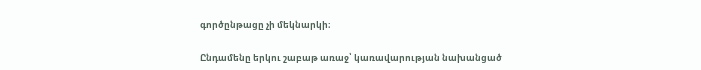գործընթացը չի մեկնարկի։

Ընդամենը երկու շաբաթ առաջ՝ կառավարության նախանցած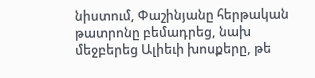նիստում, Փաշինյանը հերթական թատրոնը բեմադրեց, նախ մեջբերեց Ալիեւի խոսքերը, թե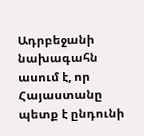Ադրբեջանի նախագահն ասում է, որ Հայաստանը պետք է ընդունի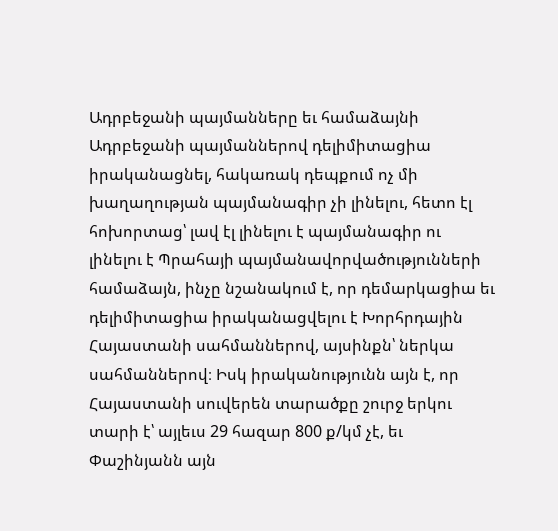Ադրբեջանի պայմանները եւ համաձայնի Ադրբեջանի պայմաններով դելիմիտացիա իրականացնել, հակառակ դեպքում ոչ մի խաղաղության պայմանագիր չի լինելու, հետո էլ հոխորտաց՝ լավ էլ լինելու է պայմանագիր ու լինելու է Պրահայի պայմանավորվածությունների համաձայն, ինչը նշանակում է, որ դեմարկացիա եւ դելիմիտացիա իրականացվելու է Խորհրդային Հայաստանի սահմաններով, այսինքն՝ ներկա սահմաններով։ Իսկ իրականությունն այն է, որ Հայաստանի սուվերեն տարածքը շուրջ երկու տարի է՝ այլեւս 29 հազար 800 ք/կմ չէ, եւ Փաշինյանն այն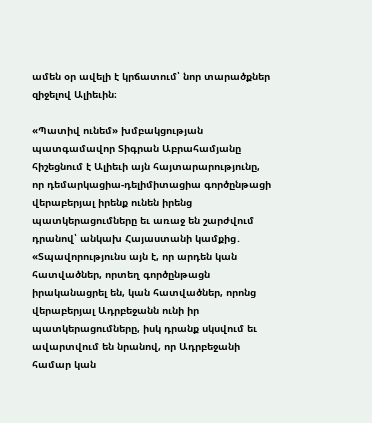ամեն օր ավելի է կրճատում՝ նոր տարածքներ զիջելով Ալիեւին։

«Պատիվ ունեմ» խմբակցության պատգամավոր Տիգրան Աբրահամյանը հիշեցնում է Ալիեւի այն հայտարարությունը, որ դեմարկացիա-դելիմիտացիա գործընթացի վերաբերյալ իրենք ունեն իրենց պատկերացումները եւ առաջ են շարժվում դրանով՝ անկախ Հայաստանի կամքից․ «Տպավորությունս այն է, որ արդեն կան հատվածներ, որտեղ գործընթացն իրականացրել են, կան հատվածներ, որոնց վերաբերյալ Ադրբեջանն ունի իր պատկերացումները, իսկ դրանք սկսվում եւ ավարտվում են նրանով, որ Ադրբեջանի համար կան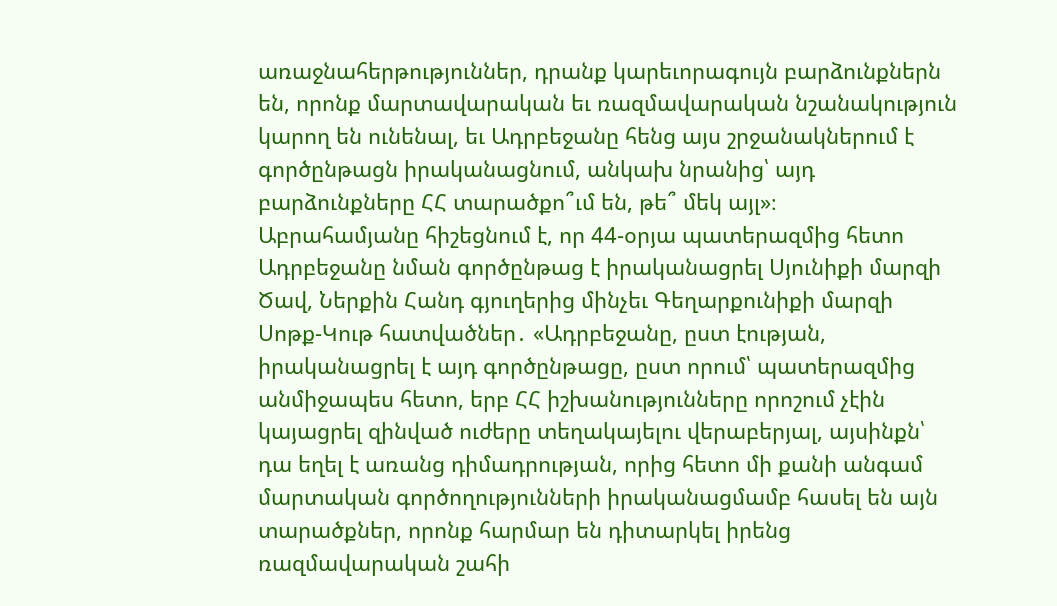առաջնահերթություններ, դրանք կարեւորագույն բարձունքներն են, որոնք մարտավարական եւ ռազմավարական նշանակություն կարող են ունենալ, եւ Ադրբեջանը հենց այս շրջանակներում է գործընթացն իրականացնում, անկախ նրանից՝ այդ բարձունքները ՀՀ տարածքո՞ւմ են, թե՞ մեկ այլ»։
Աբրահամյանը հիշեցնում է, որ 44-օրյա պատերազմից հետո Ադրբեջանը նման գործընթաց է իրականացրել Սյունիքի մարզի Ծավ, Ներքին Հանդ գյուղերից մինչեւ Գեղարքունիքի մարզի Սոթք-Կութ հատվածներ․ «Ադրբեջանը, ըստ էության, իրականացրել է այդ գործընթացը, ըստ որում՝ պատերազմից անմիջապես հետո, երբ ՀՀ իշխանությունները որոշում չէին կայացրել զինված ուժերը տեղակայելու վերաբերյալ, այսինքն՝ դա եղել է առանց դիմադրության, որից հետո մի քանի անգամ մարտական գործողությունների իրականացմամբ հասել են այն տարածքներ, որոնք հարմար են դիտարկել իրենց ռազմավարական շահի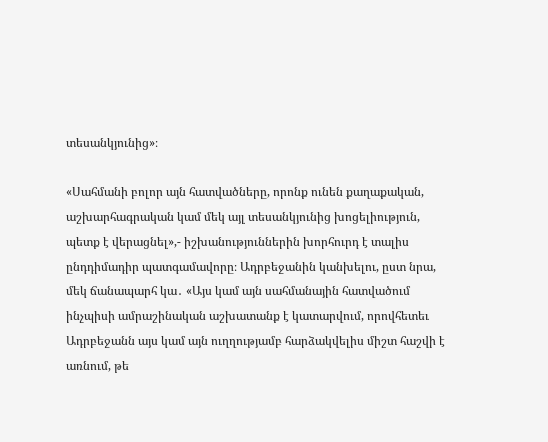տեսանկյունից»։

«Սահմանի բոլոր այն հատվածները, որոնք ունեն քաղաքական, աշխարհագրական կամ մեկ այլ տեսանկյունից խոցելիություն,  պետք է վերացնել»,- իշխանություններին խորհուրդ է տալիս ընդդիմադիր պատգամավորը։ Ադրբեջանին կանխելու, ըստ նրա, մեկ ճանապարհ կա․ «Այս կամ այն սահմանային հատվածում ինչպիսի ամրաշինական աշխատանք է կատարվում, որովհետեւ Ադրբեջանն այս կամ այն ուղղությամբ հարձակվելիս միշտ հաշվի է առնում, թե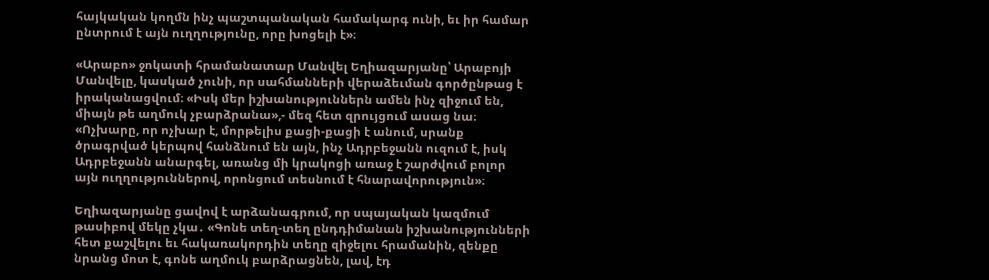հայկական կողմն ինչ պաշտպանական համակարգ ունի, եւ իր համար ընտրում է այն ուղղությունը, որը խոցելի է»։

«Արաբո» ջոկատի հրամանատար Մանվել Եղիազարյանը՝ Արաբոյի Մանվելը, կասկած չունի, որ սահմանների վերաձեւման գործընթաց է իրականացվում։ «Իսկ մեր իշխանություններն ամեն ինչ զիջում են, միայն թե աղմուկ չբարձրանա»,- մեզ հետ զրույցում ասաց նա։ «Ոչխարը, որ ոչխար է, մորթելիս քացի-քացի է անում, սրանք ծրագրված կերպով հանձնում են այն, ինչ Ադրբեջանն ուզում է, իսկ Ադրբեջանն անարգել, առանց մի կրակոցի առաջ է շարժվում բոլոր այն ուղղություններով, որոնցում տեսնում է հնարավորություն»։

Եղիազարյանը ցավով է արձանագրում, որ սպայական կազմում թասիբով մեկը չկա․ «Գոնե տեղ-տեղ ընդդիմանան իշխանությունների հետ քաշվելու եւ հակառակորդին տեղը զիջելու հրամանին, զենքը նրանց մոտ է, գոնե աղմուկ բարձրացնեն, լավ, էդ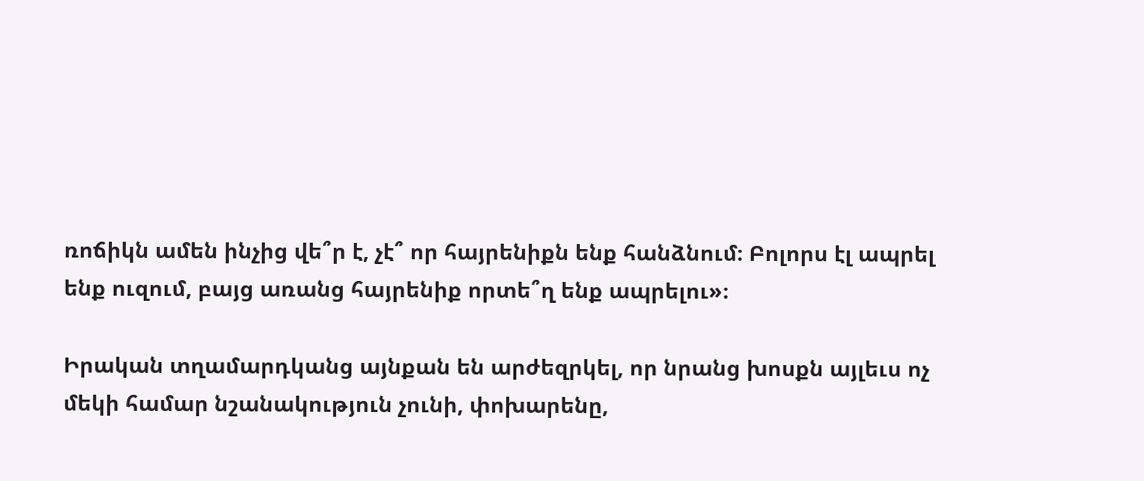ռոճիկն ամեն ինչից վե՞ր է, չէ՞ որ հայրենիքն ենք հանձնում։ Բոլորս էլ ապրել ենք ուզում, բայց առանց հայրենիք որտե՞ղ ենք ապրելու»։

Իրական տղամարդկանց այնքան են արժեզրկել, որ նրանց խոսքն այլեւս ոչ մեկի համար նշանակություն չունի, փոխարենը,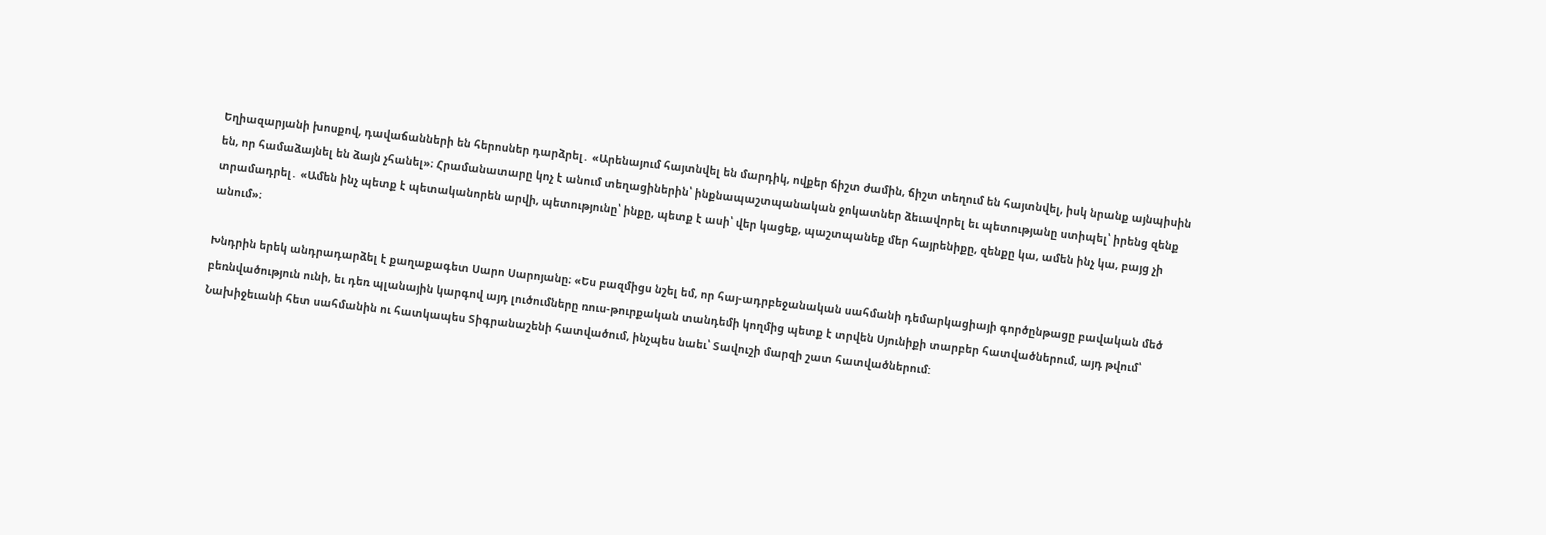Եղիազարյանի խոսքով, դավաճանների են հերոսներ դարձրել․ «Արենայում հայտնվել են մարդիկ, ովքեր ճիշտ ժամին, ճիշտ տեղում են հայտնվել, իսկ նրանք այնպիսին են, որ համաձայնել են ձայն չհանել»։ Հրամանատարը կոչ է անում տեղացիներին՝ ինքնապաշտպանական ջոկատներ ձեւավորել եւ պետությանը ստիպել՝ իրենց զենք տրամադրել․ «Ամեն ինչ պետք է պետականորեն արվի, պետությունը՝ ինքը, պետք է ասի՝ վեր կացեք, պաշտպանեք մեր հայրենիքը, զենքը կա, ամեն ինչ կա, բայց չի անում»։

Խնդրին երեկ անդրադարձել է քաղաքագետ Սարո Սարոյանը։ «Ես բազմիցս նշել եմ, որ հայ-ադրբեջանական սահմանի դեմարկացիայի գործընթացը բավական մեծ բեռնվածություն ունի, եւ դեռ պլանային կարգով այդ լուծումները ռուս-թուրքական տանդեմի կողմից պետք է տրվեն Սյունիքի տարբեր հատվածներում, այդ թվում՝ Նախիջեւանի հետ սահմանին ու հատկապես Տիգրանաշենի հատվածում, ինչպես նաեւ՝ Տավուշի մարզի շատ հատվածներում: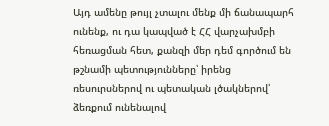Այդ ամենը թույլ չտալու մենք մի ճանապարհ ունենք, ու դա կապված է ՀՀ վարչախմբի հեռացման հետ, քանզի մեր դեմ գործում են թշնամի պետությունները՝ իրենց ռեսուրսներով ու պետական լծակներով՝ ձեռքում ունենալով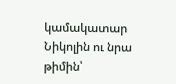կամակատար Նիկոլին ու նրա թիմին՝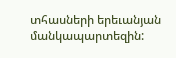տհասների երեւանյան մանկապարտեզին: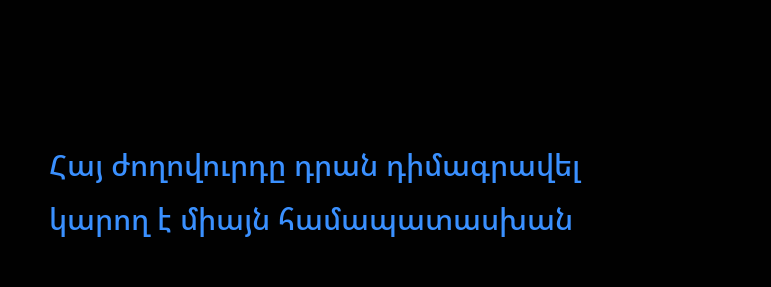Հայ ժողովուրդը դրան դիմագրավել կարող է միայն համապատասխան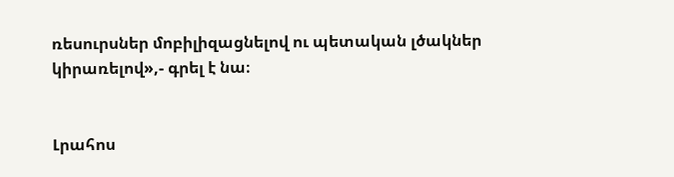ռեսուրսներ մոբիլիզացնելով ու պետական լծակներ կիրառելով»,- գրել է նա։


Լրահոս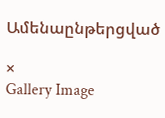Ամենաընթերցված

×
Gallery Image